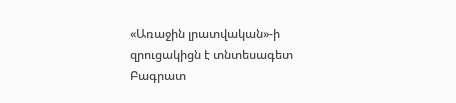«Առաջին լրատվական»-ի զրուցակիցն է տնտեսագետ Բագրատ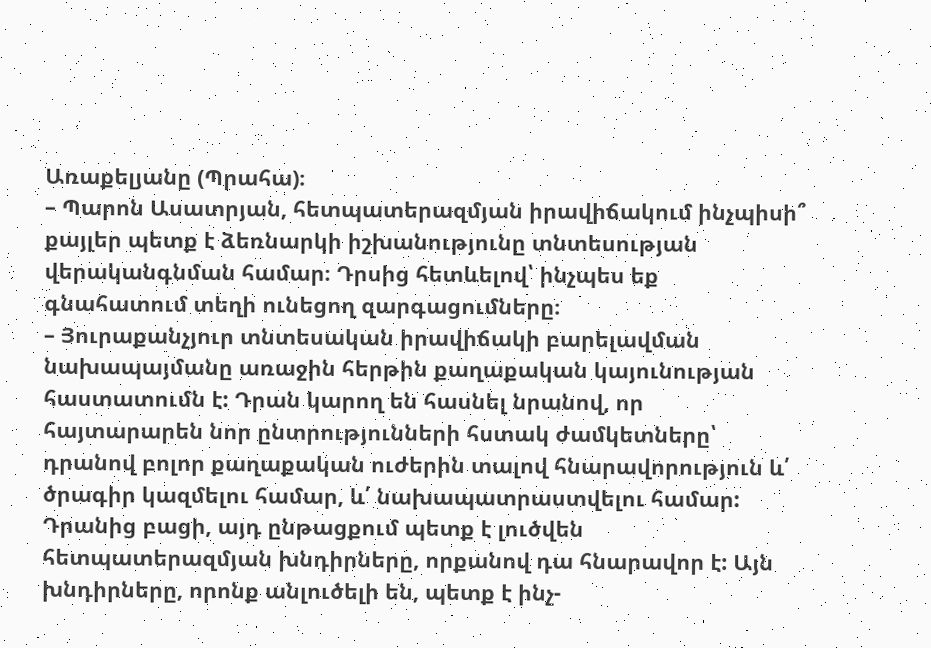Առաքելյանը (Պրահա)։
– Պարոն Ասատրյան, հետպատերազմյան իրավիճակում ինչպիսի՞ քայլեր պետք է ձեռնարկի իշխանությունը տնտեսության վերականգնման համար։ Դրսից հետևելով՝ ինչպես եք գնահատում տեղի ունեցող զարգացումները։
– Յուրաքանչյուր տնտեսական իրավիճակի բարելավման նախապայմանը առաջին հերթին քաղաքական կայունության հաստատումն է: Դրան կարող են հասնել նրանով, որ հայտարարեն նոր ընտրությունների հստակ ժամկետները՝ դրանով բոլոր քաղաքական ուժերին տալով հնարավորություն և՛ ծրագիր կազմելու համար, և՛ նախապատրաստվելու համար: Դրանից բացի, այդ ընթացքում պետք է լուծվեն հետպատերազմյան խնդիրները, որքանով դա հնարավոր է: Այն խնդիրները, որոնք անլուծելի են, պետք է ինչ-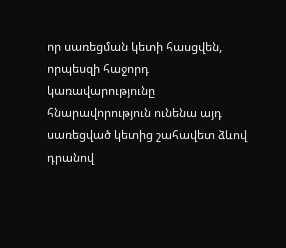որ սառեցման կետի հասցվեն, որպեսզի հաջորդ կառավարությունը հնարավորություն ունենա այդ սառեցված կետից շահավետ ձևով դրանով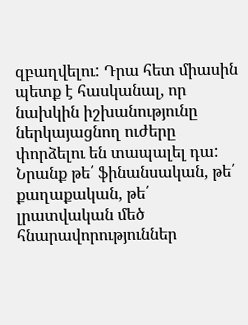զբաղվելու: Դրա հետ միասին պետք է հասկանալ, որ նախկին իշխանությունը ներկայացնող ուժերը փորձելու են տապալել դա: Նրանք թե՛ ֆինանսական, թե՛ քաղաքական, թե՛ լրատվական մեծ հնարավորություններ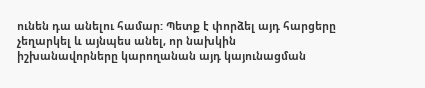ունեն դա անելու համար: Պետք է փորձել այդ հարցերը չեղարկել և այնպես անել, որ նախկին իշխանավորները կարողանան այդ կայունացման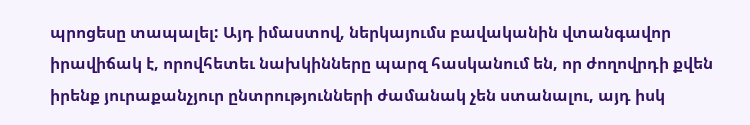պրոցեսը տապալել: Այդ իմաստով, ներկայումս բավականին վտանգավոր իրավիճակ է, որովհետեւ նախկինները պարզ հասկանում են, որ ժողովրդի քվեն իրենք յուրաքանչյուր ընտրությունների ժամանակ չեն ստանալու, այդ իսկ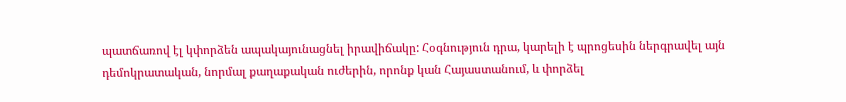պատճառով էլ կփորձեն ապակայունացնել իրավիճակը: Հօգնություն դրա, կարելի է պրոցեսին ներգրավել այն դեմոկրատական, նորմալ քաղաքական ուժերին, որոնք կան Հայաստանում, և փորձել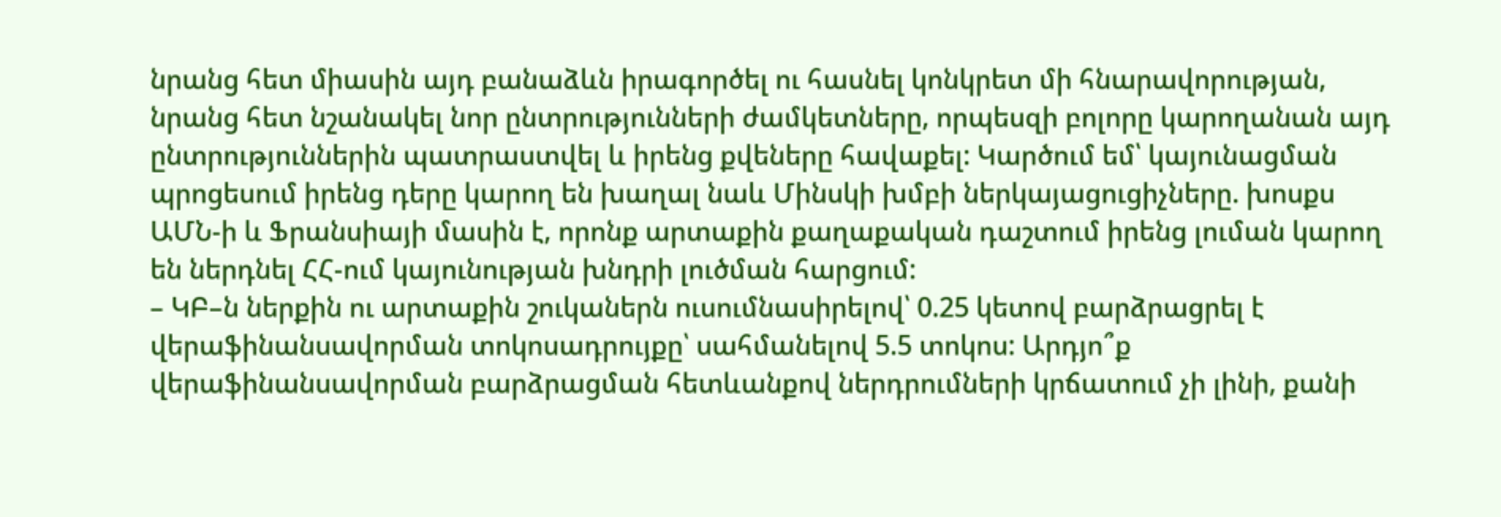նրանց հետ միասին այդ բանաձևն իրագործել ու հասնել կոնկրետ մի հնարավորության, նրանց հետ նշանակել նոր ընտրությունների ժամկետները, որպեսզի բոլորը կարողանան այդ ընտրություններին պատրաստվել և իրենց քվեները հավաքել: Կարծում եմ՝ կայունացման պրոցեսում իրենց դերը կարող են խաղալ նաև Մինսկի խմբի ներկայացուցիչները. խոսքս ԱՄՆ-ի և Ֆրանսիայի մասին է, որոնք արտաքին քաղաքական դաշտում իրենց լուման կարող են ներդնել ՀՀ-ում կայունության խնդրի լուծման հարցում:
– ԿԲ–ն ներքին ու արտաքին շուկաներն ուսումնասիրելով՝ 0.25 կետով բարձրացրել է վերաֆինանսավորման տոկոսադրույքը՝ սահմանելով 5.5 տոկոս: Արդյո՞ք վերաֆինանսավորման բարձրացման հետևանքով ներդրումների կրճատում չի լինի, քանի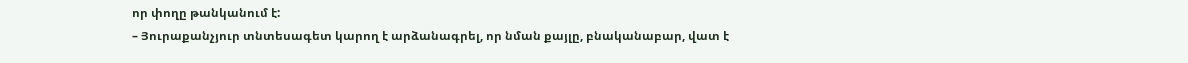որ փողը թանկանում է:
– Յուրաքանչյուր տնտեսագետ կարող է արձանագրել, որ նման քայլը, բնականաբար, վատ է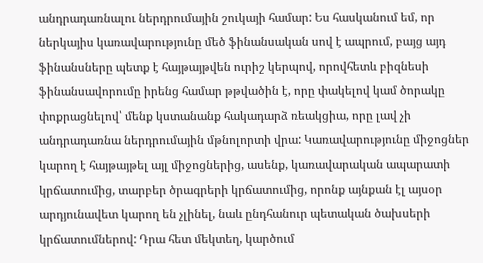անդրադառնալու ներդրումային շուկայի համար: Ես հասկանում եմ, որ ներկայիս կառավարությունը մեծ ֆինանսական սով է ապրում, բայց այդ ֆինանսները պետք է հայթայթվեն ուրիշ կերպով, որովհետև բիզնեսի ֆինանսավորումը իրենց համար թթվածին է, որը փակելով կամ ծորակը փոքրացնելով՝ մենք կստանանք հակադարձ ռեակցիա, որը լավ չի անդրադառնա ներդրումային մթնոլորտի վրա: Կառավարությունը միջոցներ կարող է հայթայթել այլ միջոցներից, ասենք, կառավարական ապարատի կրճատումից, տարբեր ծրագրերի կրճատումից, որոնք այնքան էլ այսօր արդյունավետ կարող են չլինել, նաև ընդհանուր պետական ծախսերի կրճատումներով: Դրա հետ մեկտեղ, կարծում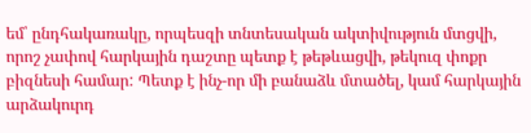եմ՝ ընդհակառակը, որպեսզի տնտեսական ակտիվություն մտցվի, որոշ չափով հարկային դաշտը պետք է թեթևացվի, թեկուզ փոքր բիզնեսի համար: Պետք է ինչ-որ մի բանաձև մտածել, կամ հարկային արձակուրդ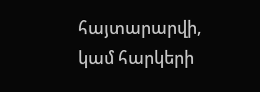հայտարարվի, կամ հարկերի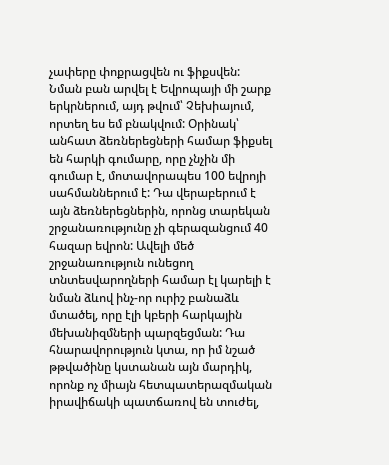չափերը փոքրացվեն ու ֆիքսվեն: Նման բան արվել է Եվրոպայի մի շարք երկրներում, այդ թվում՝ Չեխիայում, որտեղ ես եմ բնակվում: Օրինակ՝ անհատ ձեռներեցների համար ֆիքսել են հարկի գումարը, որը չնչին մի գումար է, մոտավորապես 100 եվրոյի սահմաններում է: Դա վերաբերում է այն ձեռներեցներին, որոնց տարեկան շրջանառությունը չի գերազանցում 40 հազար եվրոն: Ավելի մեծ շրջանառություն ունեցող տնտեսվարողների համար էլ կարելի է նման ձևով ինչ-որ ուրիշ բանաձև մտածել, որը էլի կբերի հարկային մեխանիզմների պարզեցման: Դա հնարավորություն կտա, որ իմ նշած թթվածինը կստանան այն մարդիկ, որոնք ոչ միայն հետպատերազմական իրավիճակի պատճառով են տուժել,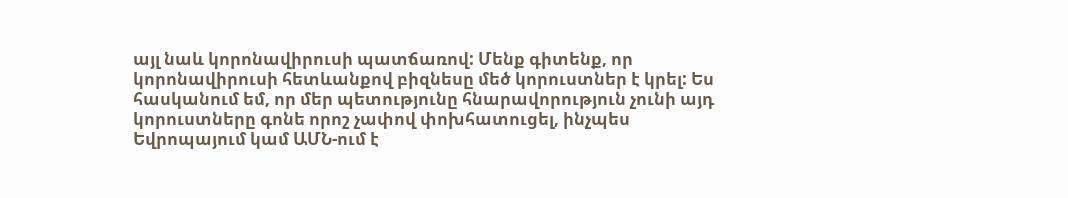այլ նաև կորոնավիրուսի պատճառով: Մենք գիտենք, որ կորոնավիրուսի հետևանքով բիզնեսը մեծ կորուստներ է կրել: Ես հասկանում եմ, որ մեր պետությունը հնարավորություն չունի այդ կորուստները գոնե որոշ չափով փոխհատուցել, ինչպես Եվրոպայում կամ ԱՄՆ-ում է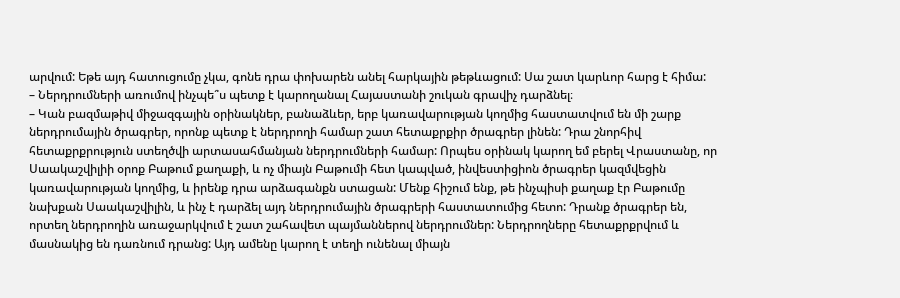արվում: Եթե այդ հատուցումը չկա, գոնե դրա փոխարեն անել հարկային թեթևացում: Սա շատ կարևոր հարց է հիմա:
– Ներդրումների առումով ինչպե՞ս պետք է կարողանալ Հայաստանի շուկան գրավիչ դարձնել։
– Կան բազմաթիվ միջազգային օրինակներ, բանաձևեր, երբ կառավարության կողմից հաստատվում են մի շարք ներդրումային ծրագրեր, որոնք պետք է ներդրողի համար շատ հետաքրքիր ծրագրեր լինեն: Դրա շնորհիվ հետաքրքրություն ստեղծվի արտասահմանյան ներդրումների համար: Որպես օրինակ կարող եմ բերել Վրաստանը, որ Սաակաշվիլիի օրոք Բաթում քաղաքի, և ոչ միայն Բաթումի հետ կապված, ինվեստիցիոն ծրագրեր կազմվեցին կառավարության կողմից, և իրենք դրա արձագանքն ստացան: Մենք հիշում ենք, թե ինչպիսի քաղաք էր Բաթումը նախքան Սաակաշվիլին, և ինչ է դարձել այդ ներդրումային ծրագրերի հաստատումից հետո: Դրանք ծրագրեր են, որտեղ ներդրողին առաջարկվում է շատ շահավետ պայմաններով ներդրումներ: Ներդրողները հետաքրքրվում և մասնակից են դառնում դրանց: Այդ ամենը կարող է տեղի ունենալ միայն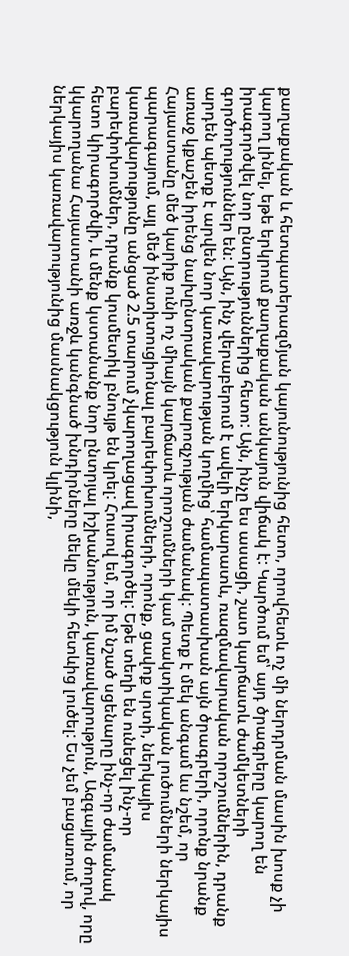քաղաքական և հետպատերազմյան կայունությունից հետո, որովհետև ոչ մի ներդրման մասին խոսք չի կարող լինել, եթե երկրում քաղաքական անկայուն վիճակ է: Կարծում եմ՝ այդ ծրագրերը կարող են իրագործվել նոր ընտրություններից հետո: Այն, ինչը ես ասացի, շատ կարճատև ժամկետների գործողություններ են: Այն, ինչ վերաբերում է ավելի երկարատև, ռազմավարական որոշումներին, դրանք արդեն պետք է արվեն նոր կառավարության կողմից՝ համապատասխան այն ծրագրերի, որոնք նրանք առաջ կքաշեն իրենց նախընտրական քարոզչության ժամանակ: Պետք է մեկ անգամ ևս նշեմ, որ Հայաստանը մեծ կարիք ունի ոչ միայն կարճատև որոշումների կամ տակտիկական լուծումների ներկայիս պարագայում, այլ մեծ ինստիտուցիոնալ բարեփոխումների, որոնք, ցավոք սրտի, ներկայիս կառավարությունը անցած 2.5 տարում չկարողացավ իրագործել: Եթե տեղի են ունեցել ինչ-որ բարեփոխումներ, դրանք կոսմետիկ բնույթ են կրել: Հուսով եմ, որ իմ նշած սցենարը ինչ-որ ժամանակ հետո կիրագործվի, և մենք կստանանք նոր ընտրյալ իշխանություն, կառավարություն, Ազգային ժողով, որը կկարողանա Հայաստանի առջև կանգնած խնդիրները մեկը մեկի հետևից լուծել: Ես չեմ բացառում, որ ներկայիս կառավարությունից մասնակցություն կլինի,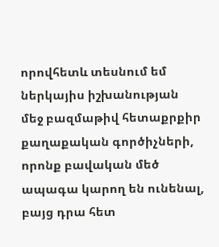որովհետև տեսնում եմ ներկայիս իշխանության մեջ բազմաթիվ հետաքրքիր քաղաքական գործիչների, որոնք բավական մեծ ապագա կարող են ունենալ, բայց դրա հետ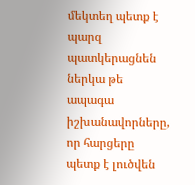մեկտեղ պետք է պարզ պատկերացնեն ներկա թե ապագա իշխանավորները, որ հարցերը պետք է լուծվեն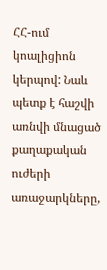ՀՀ-ում կոալիցիոն կերպով: Նաև պետք է հաշվի առնվի մնացած քաղաքական ուժերի առաջարկները,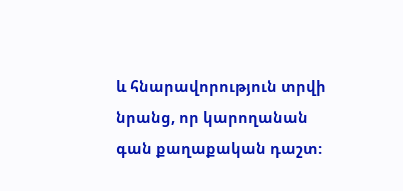և հնարավորություն տրվի նրանց, որ կարողանան գան քաղաքական դաշտ: